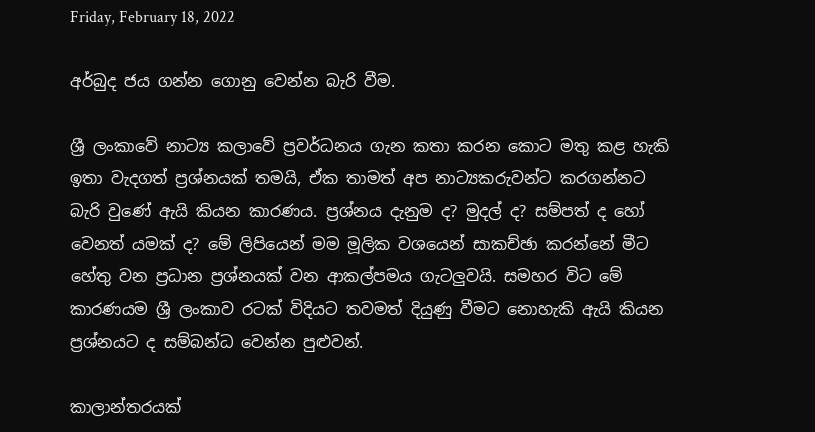Friday, February 18, 2022

අර්බුද ජය ගන්න ගොනු වෙන්න බැරි වීම.

ශ්‍රී ලංකාවේ නාට්‍ය කලාවේ ප්‍රවර්ධනය ගැන කතා කරන කොට මතු කළ හැකි ඉතා වැදගත් ප්‍රශ්නයක් තමයි, ඒක තාමත් අප නාට්‍යකරුවන්ට කරගන්නට බැරි වුණේ ඇයි කියන කාරණය. ප්‍රශ්නය දැනුම ද? මුදල් ද? සම්පත් ද හෝ වෙනත් යමක් ද? මේ ලිපියෙන් මම මූලික වශයෙන් සාකච්ඡා කරන්නේ මීට හේතු වන ප්‍රධාන ප්‍රශ්නයක් වන ආකල්පමය ගැටලුවයි. සමහර විට මේ කාරණයම ශ්‍රී ලංකාව රටක් විදියට තවමත් දියුණු වීමට නොහැකි ඇයි කියන ප්‍රශ්නයට ද සම්බන්ධ වෙන්න පුළුවන්.

කාලාන්තරයක්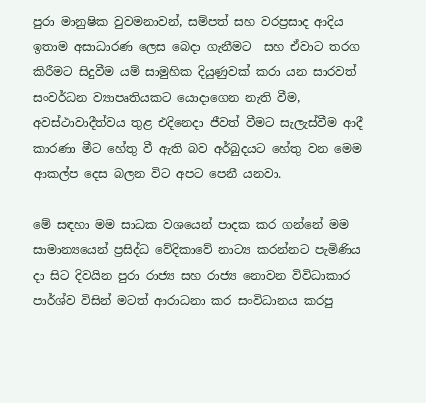පුරා මානුෂික වුවමනාවන්, සම්පත් සහ වරප්‍රසාද ආදිය ඉතාම අසාධාරණ ලෙස බෙදා ගැනීමට  සහ ඒවාට තරග කිරීමට සිදුවීම යම් සාමුහික දියුණුවක් කරා යන සාරවත් සංවර්ධන ව්‍යාපෘතියකට යොදාගෙන නැති වීම, අවස්ථාවාදීත්වය තුළ එදිනෙදා ජීවත් වීමට සැලැස්වීම ආදී කාරණා මීට හේතු වී ඇති බව අර්බුදයට හේතු වන මෙම ආකල්ප දෙස බලන විට අපට පෙනී යනවා.

මේ සඳහා මම සාධක වශයෙන් පාදක කර ගන්නේ මම සාමාන්‍යයෙන් ප්‍රසිද්ධ වේදිකාවේ නාට්‍ය කරන්නට පැමිණිය දා සිට දිවයින පුරා රාජ්‍ය සහ රාජ්‍ය නොවන විවිධාකාර පාර්ශ්ව විසින් මටත් ආරාධනා කර සංවිධානය කරපු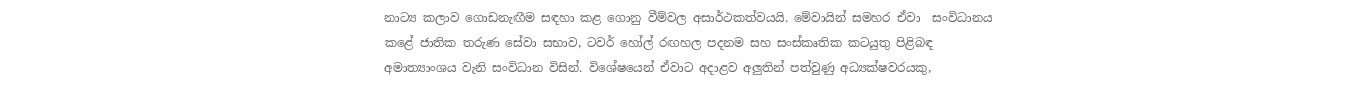නාට්‍ය කලාව ගොඩනැඟීම සඳහා කළ ගොනු වීම්වල අසාර්ථකත්වයයි. මේවායින් සමහර ඒවා  සංවිධානය කළේ ජාතික තරුණ සේවා සභාව, ටවර් හෝල් රඟහල පදනම සහ සංස්කෘතික කටයුතු පිළිබඳ අමාත්‍යාංශය වැනි සංවිධාන විසින්. විශේෂයෙන් ඒවාට අදාළව අලුතින් පත්වුණු අධ්‍යක්ෂවරයකු,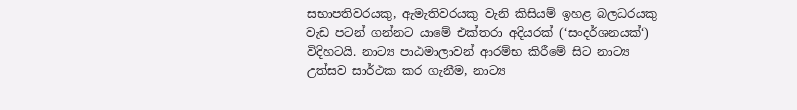සභාපතිවරයකු, ඇමැතිවරයකු වැනි කිසියම් ඉහළ බලධරයකු වැඩ පටන් ගන්නට යාමේ එක්තරා අදියරක් (‘සංදර්ශනයක්‘) විදිහටයි. නාට්‍ය පාඨමාලාවන් ආරම්භ කිරීමේ සිට නාට්‍ය උත්සව සාර්ථක කර ගැනීම, නාට්‍ය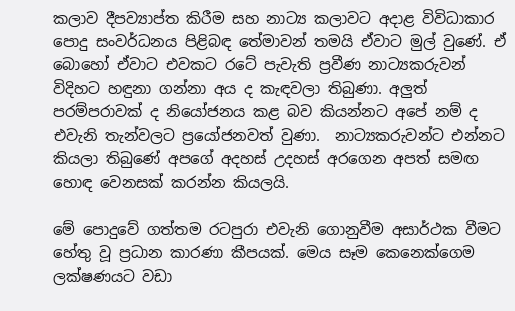කලාව දීපව්‍යාප්ත කිරීම සහ නාට්‍ය කලාවට අදාළ විවිධාකාර පොදු සංවර්ධනය පිළිබඳ තේමාවන් තමයි ඒවාට මුල් වුණේ. ඒ බොහෝ ඒවාට එවකට රටේ පැවැති ප්‍රවීණ නාට්‍යකරුවන් විදිහට හඳුනා ගන්නා අය ද කැඳවලා තිබුණා. අලුත් පරම්පරාවක් ද නියෝජනය කළ බව කියන්නට අපේ නම් ද එවැනි තැන්වලට ප්‍රයෝජනවත් වුණා.  නාට්‍යකරුවන්ට එන්නට කියලා තිබුණේ අපගේ අදහස් උදහස් අරගෙන අපත් සමඟ හොඳ වෙනසක් කරන්න කියලයි.

මේ පොදුවේ ගත්තම රටපුරා එවැනි ගොනුවීම අසාර්ථක වීමට හේතු වූ ප්‍රධාන කාරණා කීපයක්. මෙය සෑම කෙනෙක්ගෙම ලක්ෂණයට වඩා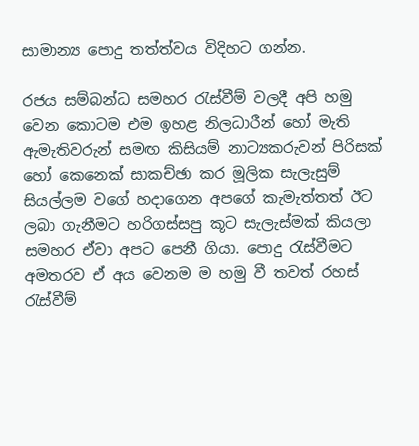සාමාන්‍ය පොදු තත්ත්වය විදිහට ගන්න.

රජය සම්බන්ධ සමහර රැස්වීම් වලදී අපි හමු වෙන කොටම එම ඉහළ නිලධාරීන් හෝ මැති ඇමැතිවරුන් සමඟ කිසියම් නාට්‍යකරුවන් පිරිසක් හෝ කෙනෙක් සාකච්ඡා කර මූලික සැලැසුම් සියල්ලම වගේ හදාගෙන අපගේ කැමැත්තත් ඊට ලබා ගැනීමට හරිගස්සපු කූට සැලැස්මක් කියලා සමහර ඒවා අපට පෙනී ගියා. පොදු රැස්වීමට අමතරව ඒ අය වෙනම ම හමු වී තවත් රහස් රැස්වීම්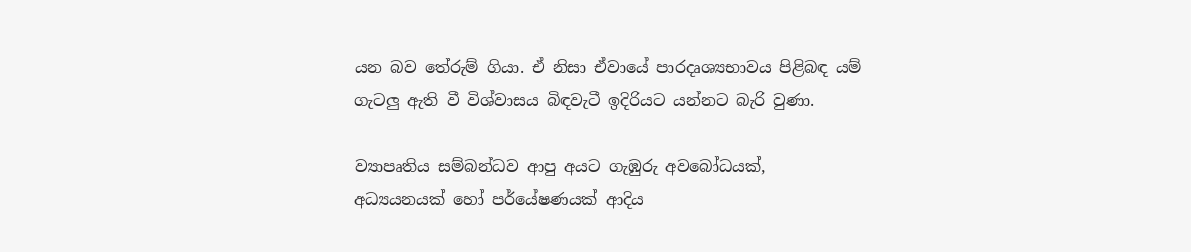යන බව තේරුම් ගියා. ඒ නිසා ඒවායේ පාරදෘශ්‍යභාවය පිළිබඳ යම් ගැටලු ඇති වී විශ්වාසය බිඳවැටී ඉදිරියට යන්නට බැරි වුණා.

ව්‍යාපෘතිය සම්බන්ධව ආපු අයට ගැඹුරු අවබෝධයක්, අධ්‍යයනයක් හෝ පර්යේෂණයක් ආදිය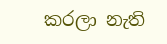කරලා නැති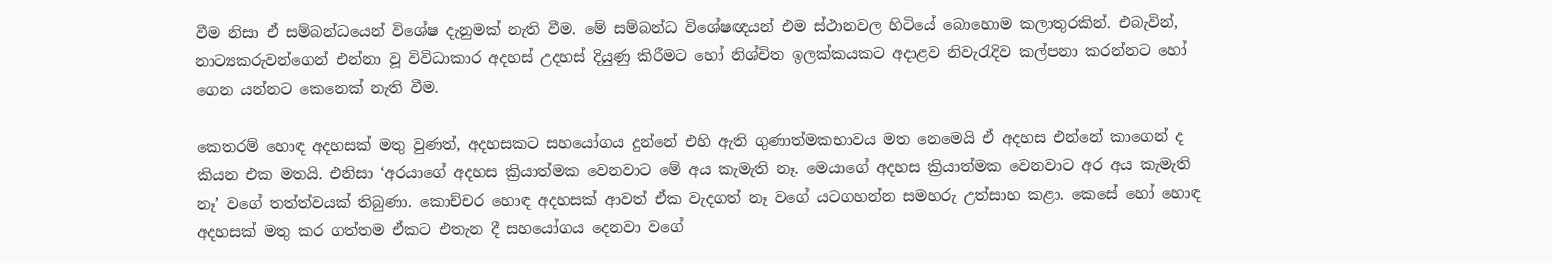වීම නිසා ඒ සම්බන්ධයෙන් විශේෂ දැනුමක් නැති වීම. මේ සම්බන්ධ විශේෂඥයන් එම ස්ථානවල හිටියේ බොහොම කලාතුරකින්. එබැවින්, නාට්‍යකරුවන්ගෙන් එන්නා වූ විවිධාකාර අදහස් උදහස් දියුණු කිරීමට හෝ නිශ්චිත ඉලක්කයකට අදාළව නිවැරැදිව කල්පනා කරන්නට හෝ ගෙන යන්නට කෙනෙක් නැති වීම.

කෙතරම් හොඳ අදහසක් මතු වුණත්, අදහසකට සහයෝගය දුන්නේ එහි ඇති ගුණාත්මකභාවය මත නෙමෙයි ඒ අදහස එන්නේ කාගෙන් ද කියන එක මතයි. එනිසා ‘අරයාගේ අදහස ක්‍රියාත්මක වෙනවාට මේ අය කැමැති නෑ. මෙයාගේ අදහස ක්‍රියාත්මක වෙනවාට අර අය කැමැති නෑ’ වගේ තත්ත්වයක් තිබුණා. කොච්චර හොඳ අදහසක් ආවත් ඒක වැදගත් නෑ වගේ යටගහන්න සමහරු උත්සාහ කළා. කෙසේ හෝ හොඳ  අදහසක් මතු කර ගත්තම ඒකට එතැන දී සහයෝගය දෙනවා වගේ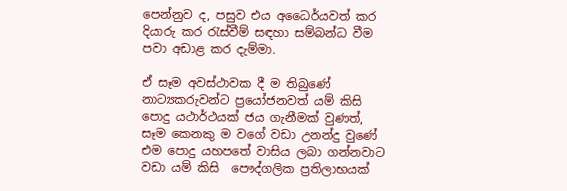පෙන්නුව ද, පසුව එය අධෛර්යවත් කර දියාරු කර රැස්වීම් සඳහා සම්බන්ධ වීම පවා අඩාළ කර දැම්මා.

ඒ සෑම අවස්ථාවක දී ම තිබුණේ නාට්‍යකරුවන්ට ප්‍රයෝජනවත් යම් කිසි පොදු යථාර්ථයක් ජය ගැනීමක් වුණත්, සෑම කෙනකු ම වගේ වඩා උනන්දු වුණේ එම පොදු යහපතේ වාසිය ලබා ගන්නවාට වඩා යම් කිසි  පෞද්ගලික ප්‍රතිලාභයක්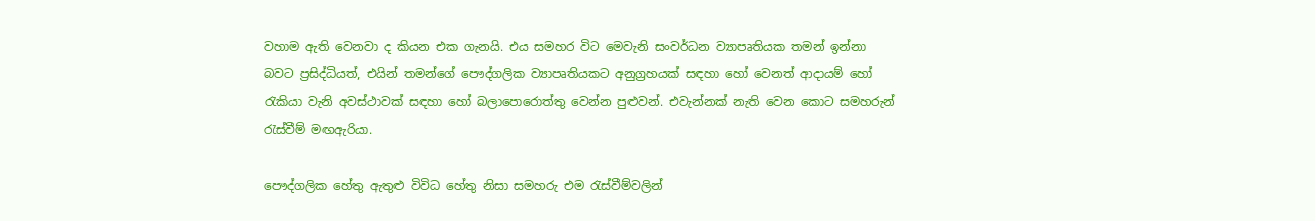වහාම ඇති වෙනවා ද කියන එක ගැනයි. එය සමහර විට මෙවැනි සංවර්ධන ව්‍යාපෘතියක තමන් ඉන්නා බවට ප්‍රසිද්ධියත්, එයින් තමන්ගේ පෞද්ගලික ව්‍යාපෘතියකට අනුග්‍රහයක් සඳහා හෝ වෙනත් ආදායම් හෝ රැකියා වැනි අවස්ථාවක් සඳහා හෝ බලාපොරොත්තු වෙන්න පුළුවන්. එවැන්නක් නැති වෙන කොට සමහරුන් රැස්වීම් මඟඇරියා.

පෞද්ගලික හේතු ඇතුළු විවිධ හේතු නිසා සමහරු එම රැස්වීම්වලින්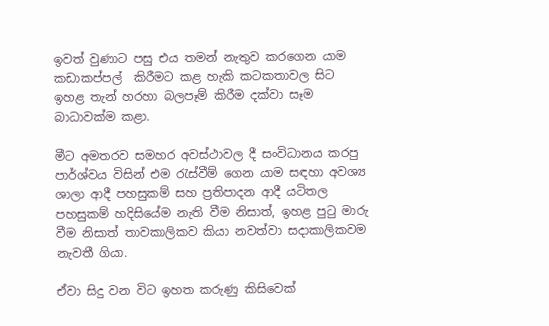ඉවත් වුණාට පසු එය තමන් නැතුව කරගෙන යාම කඩාකප්පල්  කිරීමට කළ හැකි කටකතාවල සිට ඉහළ තැන් හරහා බලපෑම් කිරීම දක්වා සෑම බාධාවක්ම කළා.

මීට අමතරව සමහර අවස්ථාවල දී සංවිධානය කරපු පාර්ශ්වය විසින් එම රැස්වීම් ගෙන යාම සඳහා අවශ්‍ය ශාලා ආදී පහසුකම් සහ ප්‍රතිපාදන ආදී යටිතල පහසුකම් හදිසියේම නැති වීම නිසාත්, ඉහළ පුටු මාරු වීම නිසාත් තාවකාලිකව කියා නවත්වා සදාකාලිකවම නැවතී ගියා.

ඒවා සිදු වන විට ඉහත කරුණු කිසිවෙක්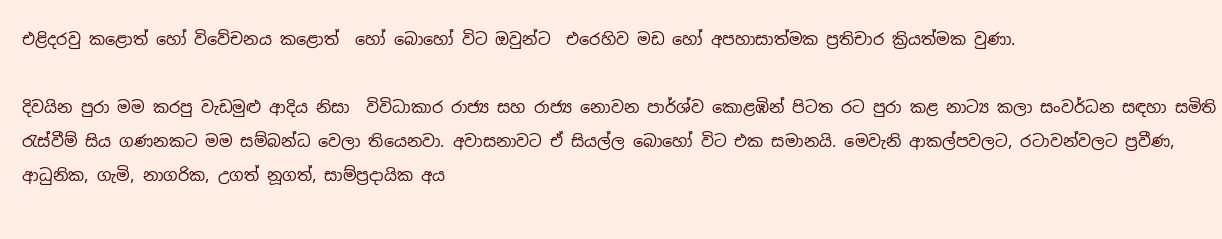එළිදරවු කළොත් හෝ විවේචනය කළොත්  හෝ බොහෝ විට ඔවුන්ට  එරෙහිව මඩ හෝ අපහාසාත්මක ප්‍රතිචාර ක්‍රියත්මක වුණා.

දිවයින පුරා මම කරපු වැඩමුළු ආදිය නිසා  විවිධාකාර රාජ්‍ය සහ රාජ්‍ය නොවන පාර්ශ්ව කොළඹින් පිටත රට පුරා කළ නාට්‍ය කලා සංවර්ධන සඳහා සමිති රැස්වීම් සිය ගණනකට මම සම්බන්ධ වෙලා තියෙනවා. අවාසනාවට ඒ සියල්ල බොහෝ විට එක සමානයි. මෙවැනි ආකල්පවලට, රටාවන්වලට ප්‍රවීණ, ආධුනික, ගැමි, නාගරික, උගත් නූගත්, සාම්ප්‍රදායික අය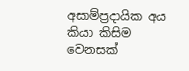අසාම්ප්‍රදායික අය කියා කිසිම වෙනසක්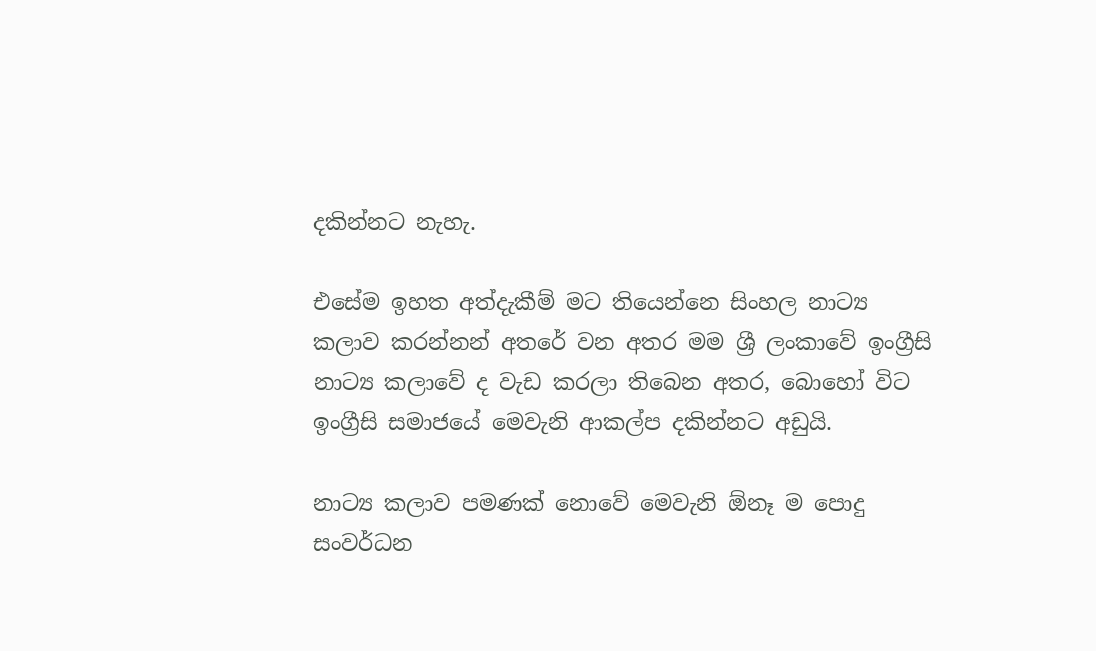දකින්නට නැහැ.

එසේම ඉහත අත්දැකීම් මට තියෙන්නෙ සිංහල නාට්‍ය කලාව කරන්නන් අතරේ වන අතර මම ශ්‍රී ලංකාවේ ඉංග්‍රීසි නාට්‍ය කලාවේ ද වැඩ කරලා තිබෙන අතර, බොහෝ විට ඉංග්‍රීසි සමාජයේ මෙවැනි ආකල්ප දකින්නට අඩුයි.

නාට්‍ය කලාව පමණක් නොවේ මෙවැනි ඕනෑ ම පොදු සංවර්ධන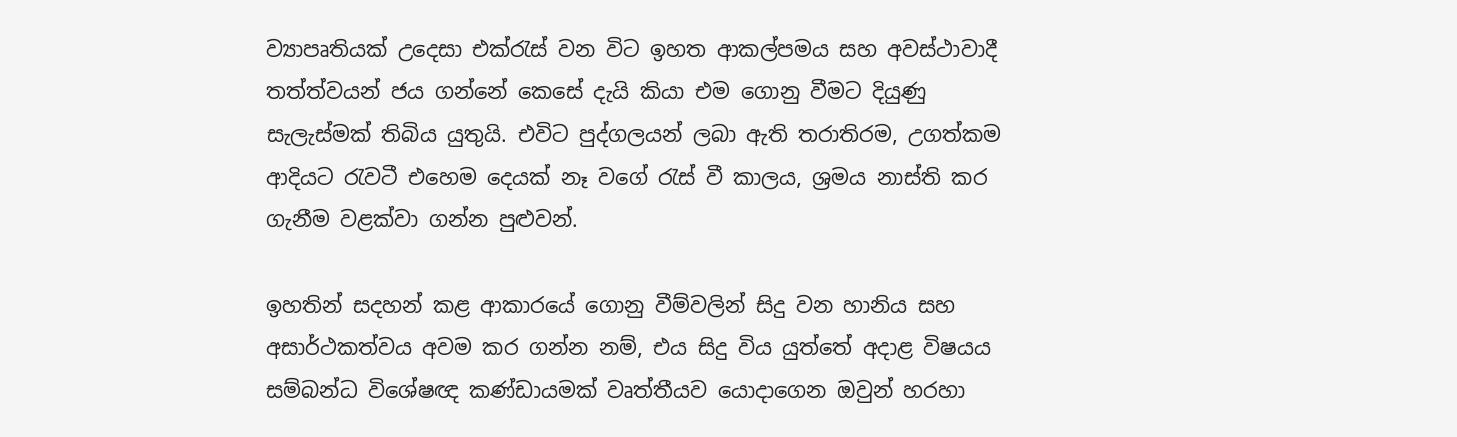ව්‍යාපෘතියක් උදෙසා එක්රැස් වන විට ඉහත ආකල්පමය සහ අවස්ථාවාදී තත්ත්වයන් ජය ගන්නේ කෙසේ දැයි කියා එම ගොනු වීමට දියුණු සැලැස්මක් තිබිය යුතුයි. එවිට පුද්ගලයන් ලබා ඇති තරාතිරම, උගත්කම ආදියට රැවටී එහෙම දෙයක් නෑ වගේ රැස් වී කාලය, ශ්‍රමය නාස්ති කර ගැනීම වළක්වා ගන්න පුළුවන්.

ඉහතින් සදහන් කළ ආකාරයේ ගොනු වීම්වලින් සිදු වන හානිය සහ අසාර්ථකත්වය අවම කර ගන්න නම්, එය සිදු විය යුත්තේ අදාළ විෂයය සම්බන්ධ විශේෂඥ කණ්ඩායමක් වෘත්තීයව යොදාගෙන ඔවුන් හරහා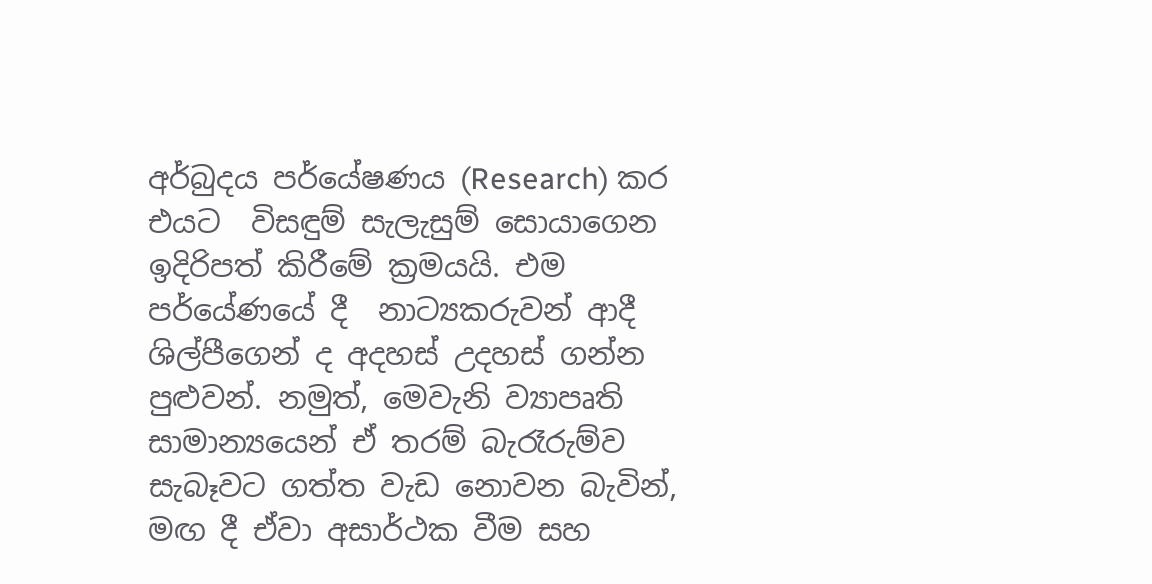අර්බුදය පර්යේෂණය (Research) කර  එයට  විසඳුම් සැලැසුම් සොයාගෙන ඉදිරිපත් කිරීමේ ක්‍රමයයි. එම පර්යේණයේ දී  නාට්‍යකරුවන් ආදී ශිල්පීගෙන් ද අදහස් උදහස් ගන්න පුළුවන්. නමුත්, මෙවැනි ව්‍යාපෘති සාමාන්‍යයෙන් ඒ තරම් බැරෑරුම්ව සැබෑවට ගත්ත වැඩ නොවන බැවින්, මඟ දී ඒවා අසාර්ථක වීම සහ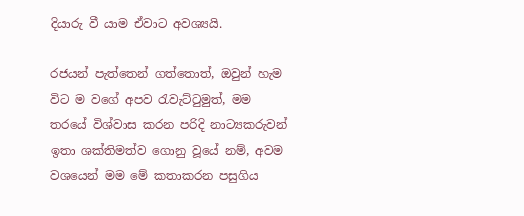දියාරු වී යාම ඒවාට අවශ්‍යයි.

රජයන් පැත්තෙන් ගත්තොත්, ඔවුන් හැම විට ම වගේ අපව රැවැට්ටුමුත්, මම තරයේ විශ්වාස කරන පරිදි නාට්‍යකරුවන් ඉතා ශක්තිමත්ව ගොනු වූයේ නම්, අවම වශයෙන් මම මේ කතාකරන පසුගිය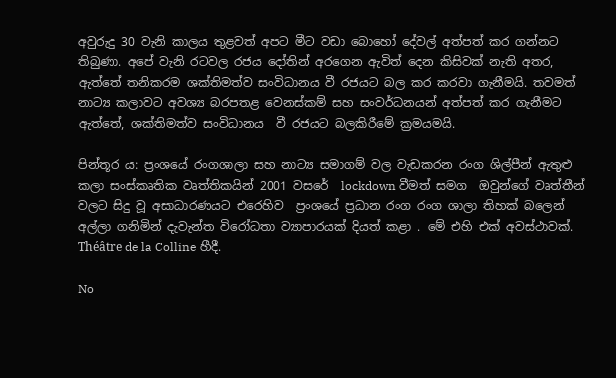අවුරුදු 30 වැනි කාලය තුළවත් අපට මීට වඩා බොහෝ දේවල් අත්පත් කර ගන්නට තිබුණා. අපේ වැනි රටවල රජය දෝතින් අරගෙන ඇවිත් දෙන කිසිවක් නැති අතර, ඇත්තේ තනිකරම ශක්තිමත්ව සංවිධානය වී රජයට බල කර කරවා ගැනීමයි. තවමත් නාට්‍ය කලාවට අවශ්‍ය බරපතළ වෙනස්කම් සහ සංවර්ධනයන් අත්පත් කර ගැනීමට  ඇත්තේ, ශක්තිමත්ව සංවිධානය  වී රජයට බලකිරීමේ ක්‍රමයමයි.

පින්තූර ය: ප්‍රංශයේ රංගශාලා සහ නාට්‍ය සමාගම් වල වැඩකරන රංග ශිල්පීන් ඇතුළු කලා සංස්කෘතික වෘත්තිකයින් 2001 වසරේ  lockdown වීමත් සමග  ඔවුන්ගේ වෘත්තීන් වලට සිදු වූ අසාධාරණයට එරෙහිව  ප්‍රංශයේ ප්‍රධාන රංග රංග ශාලා තිහක් බලෙන් අල්ලා ගනිමින් දැවැන්ත විරෝධතා ව්‍යාපාරයක් දියත් කළා . මේ එහි එක් අවස්ථාවක්. Théâtre de la Colline හීදී.

No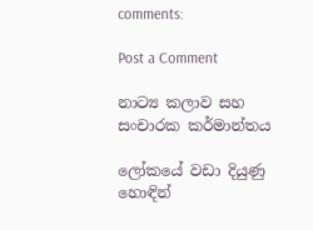comments:

Post a Comment

නාට්‍ය කලාව සහ සංචාරක කර්මාන්තය

ලෝකයේ වඩා දියුණු හොඳින්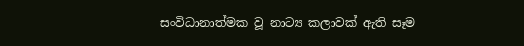සංවිධානාත්මක වූ නාට්‍ය කලාවක් ඇති සෑම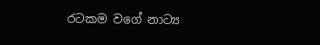රටකම වගේ නාට්‍ය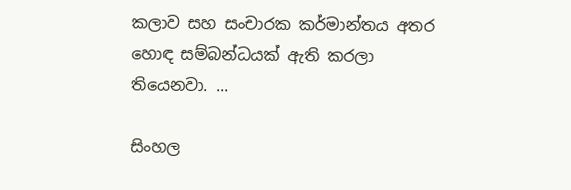කලාව සහ සංචාරක කර්මාන්තය අතර හොඳ සම්බන්ධයක් ඇති කරලා තියෙනවා. ...

සිංහල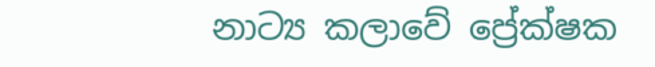නාට්‍ය කලාවේ ප්‍රේක්ෂක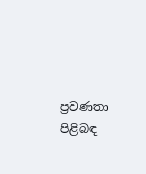ප්‍රවණතා පිළිබඳ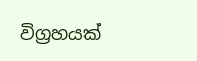විග්‍රහයක්